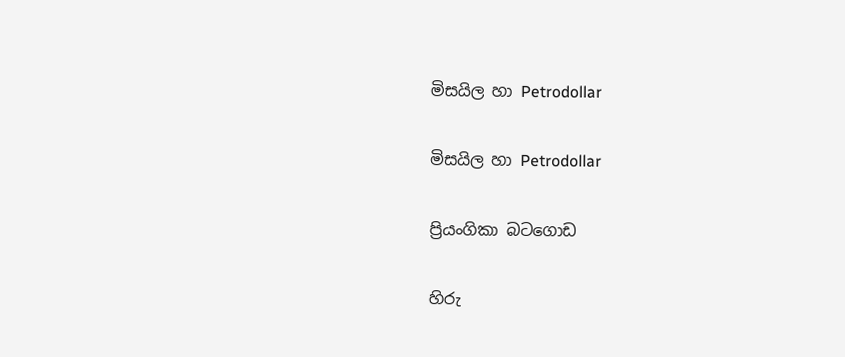මිසයිල හා Petrodollar

මිසයිල හා Petrodollar

ප්‍රියංගිකා බටගොඩ

හිරු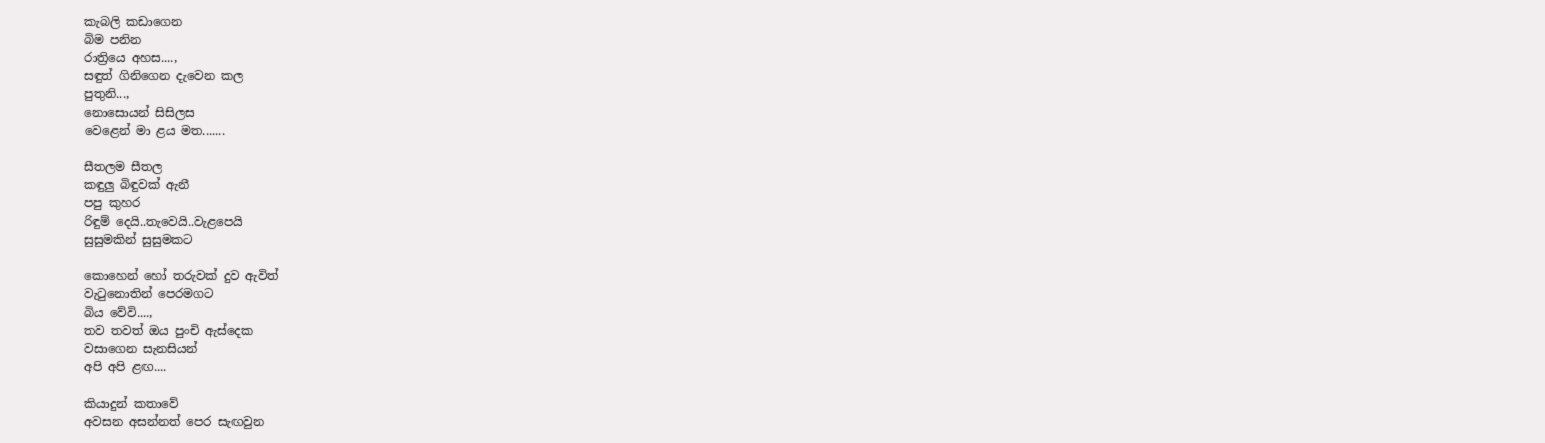කැබලි කඩාගෙන
බිම පනින
රාත්‍රියෙ අහස....,
සඳුත් ගිනිගෙන දැවෙන කල
පුතුනි...,
නොසොයන් සිසිලස
වෙළෙන් මා ළය මත.......

සීතලම සීතල
කඳුලු බිඳුවක් ඇනී
පපු කුහර
රිඳුම් දෙයි..තැවෙයි..වැළපෙයි
සුසුමකින් සුසුමකට

කොහෙන් හෝ තරුවක් දුව ඇවිත්
වැටුනොතින් පෙරමගට
බිය වේවි....,
තව තවත් ඔය පුංචි ඇස්දෙක
වසාගෙන සැනසියන්
අපි අපි ළඟ....

කියාදුන් කතාවේ
අවසන අසන්නත් පෙර සැඟවුන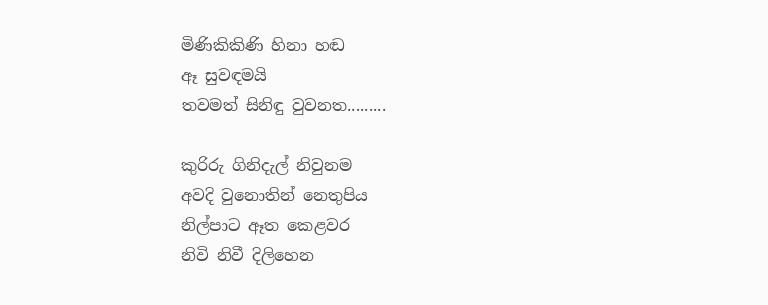මිණිකිකිණි හිනා හඬ
ඈ සුවඳමයි
තවමත් සිනිඳු වුවනත.........

කුරිරු ගිනිදැල් නිවුනම
අවදි වුනොතින් නෙතුපිය
නිල්පාට ඈත කෙළවර
නිවි නිවී දිලිහෙන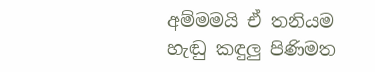අම්මමයි ඒ තනියම
හැඬු කඳුලු පිණිමත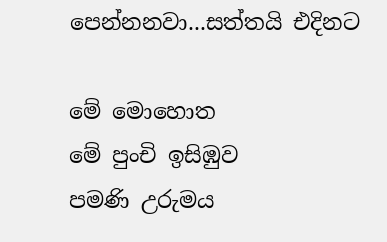පෙන්නනවා...සත්තයි එදිනට

මේ මොහොත
මේ පුංචි ඉසිඹුව
පමණි උරුමය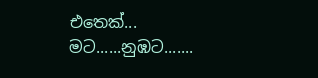එතෙක්...
මට......නුඹට.......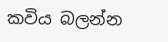කවිය බලන්න